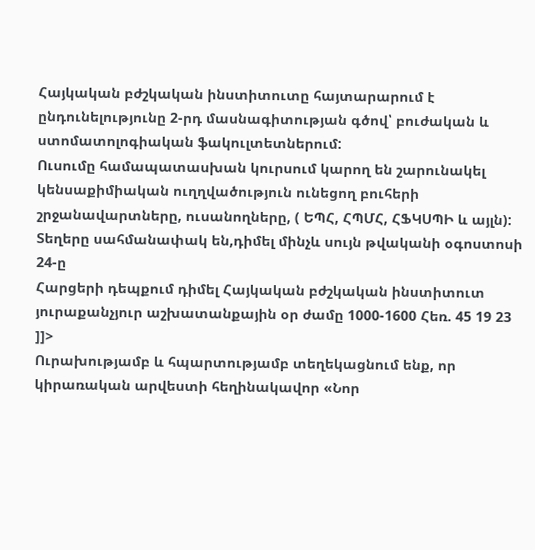Հայկական բժշկական ինստիտուտը հայտարարում է ընդունելությունը 2-րդ մասնագիտության գծով՝ բուժական և ստոմատոլոգիական ֆակուլտետներում:
Ուսումը համապատասխան կուրսում կարող են շարունակել կենսաքիմիական ուղղվածություն ունեցող բուհերի շրջանավարտները, ուսանողները, ( ԵՊՀ, ՀՊՄՀ, ՀՖԿՍՊԻ և այլն):
Տեղերը սահմանափակ են,դիմել մինչև սույն թվականի օգոստոսի 24-ը
Հարցերի դեպքում դիմել Հայկական բժշկական ինստիտուտ յուրաքանչյուր աշխատանքային օր ժամը 1000-1600 Հեռ. 45 19 23
]]>
Ուրախությամբ և հպարտությամբ տեղեկացնում ենք, որ կիրառական արվեստի հեղինակավոր «Նոր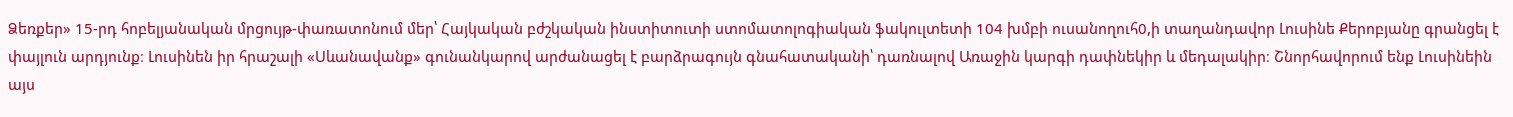Ձեռքեր» 15-րդ հոբելյանական մրցույթ-փառատոնում մեր՝ Հայկական բժշկական ինստիտուտի ստոմատոլոգիական ֆակուլտետի 104 խմբի ուսանողուհ0,ի տաղանդավոր Լուսինե Քերոբյանը գրանցել է փայլուն արդյունք։ Լուսինեն իր հրաշալի «Սևանավանք» գունանկարով արժանացել է բարձրագույն գնահատականի՝ դառնալով Առաջին կարգի դափնեկիր և մեդալակիր։ Շնորհավորում ենք Լուսինեին այս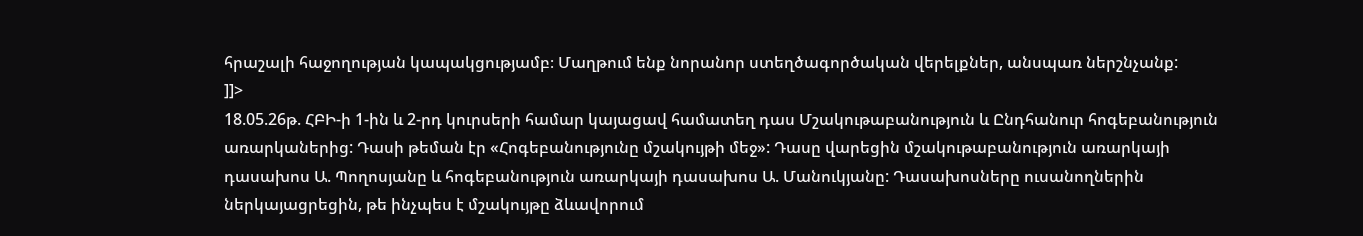հրաշալի հաջողության կապակցությամբ։ Մաղթում ենք նորանոր ստեղծագործական վերելքներ, անսպառ ներշնչանք:
]]>
18.05.26թ. ՀԲԻ-ի 1-ին և 2-րդ կուրսերի համար կայացավ համատեղ դաս Մշակութաբանություն և Ընդհանուր հոգեբանություն առարկաներից: Դասի թեման էր «Հոգեբանությունը մշակույթի մեջ»: Դասը վարեցին մշակութաբանություն առարկայի դասախոս Ա. Պողոսյանը և հոգեբանություն առարկայի դասախոս Ա. Մանուկյանը: Դասախոսները ուսանողներին ներկայացրեցին, թե ինչպես է մշակույթը ձևավորում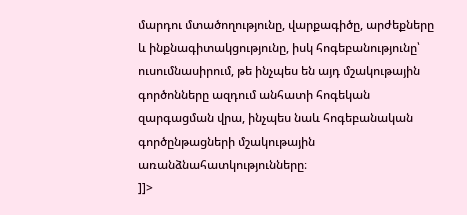մարդու մտածողությունը, վարքագիծը, արժեքները և ինքնագիտակցությունը, իսկ հոգեբանությունը՝ ուսումնասիրում, թե ինչպես են այդ մշակութային գործոնները ազդում անհատի հոգեկան զարգացման վրա, ինչպես նաև հոգեբանական գործընթացների մշակութային առանձնահատկությունները։
]]>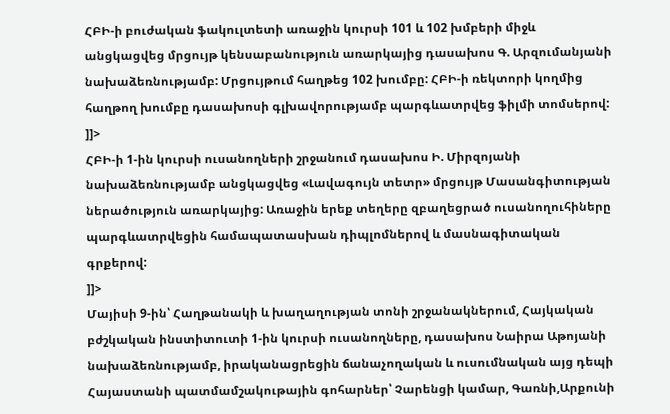ՀԲԻ-ի բուժական ֆակուլտետի առաջին կուրսի 101 և 102 խմբերի միջև անցկացվեց մրցույթ կենսաբանություն առարկայից դասախոս Գ. Արզումանյանի նախաձեռնությամբ: Մրցույթում հաղթեց 102 խումբը: ՀԲԻ-ի ռեկտորի կողմից հաղթող խումբը դասախոսի գլխավորությամբ պարգևատրվեց ֆիլմի տոմսերով:
]]>
ՀԲԻ-ի 1-ին կուրսի ուսանողների շրջանում դասախոս Ի. Միրզոյանի նախաձեռնությամբ անցկացվեց «Լավագույն տետր» մրցույթ Մասանգիտության ներածություն առարկայից: Առաջին երեք տեղերը զբաղեցրած ուսանողուհիները պարգևատրվեցին համապատասխան դիպլոմներով և մասնագիտական գրքերով:
]]>
Մայիսի 9-ին՝ Հաղթանակի և խաղաղության տոնի շրջանակներում, Հայկական բժշկական ինստիտուտի 1-ին կուրսի ուսանողները, դասախոս Նաիրա Աթոյանի նախաձեռնությամբ, իրականացրեցին ճանաչողական և ուսումնական այց դեպի Հայաստանի պատմամշակութային գոհարներ՝ Չարենցի կամար, Գառնի,Արքունի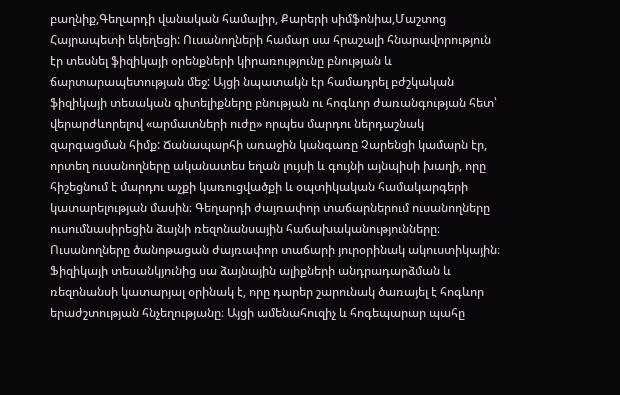բաղնիք,Գեղարդի վանական համալիր, Քարերի սիմֆոնիա,Մաշտոց Հայրապետի եկեղեցի: Ուսանողների համար սա հրաշալի հնարավորություն էր տեսնել ֆիզիկայի օրենքների կիրառությունը բնության և ճարտարապետության մեջ: Այցի նպատակն էր համադրել բժշկական ֆիզիկայի տեսական գիտելիքները բնության ու հոգևոր ժառանգության հետ՝ վերարժևորելով «արմատների ուժը» որպես մարդու ներդաշնակ զարգացման հիմք: Ճանապարհի առաջին կանգառը Չարենցի կամարն էր, որտեղ ուսանողները ականատես եղան լույսի և գույնի այնպիսի խաղի, որը հիշեցնում է մարդու աչքի կառուցվածքի և օպտիկական համակարգերի կատարելության մասին։ Գեղարդի ժայռափոր տաճարներում ուսանողները ուսումնասիրեցին ձայնի ռեզոնանսային հաճախականությունները։ Ուսանողները ծանոթացան ժայռափոր տաճարի յուրօրինակ ակուստիկային։ Ֆիզիկայի տեսանկյունից սա ձայնային ալիքների անդրադարձման և ռեզոնանսի կատարյալ օրինակ է, որը դարեր շարունակ ծառայել է հոգևոր երաժշտության հնչեղությանը։ Այցի ամենահուզիչ և հոգեպարար պահը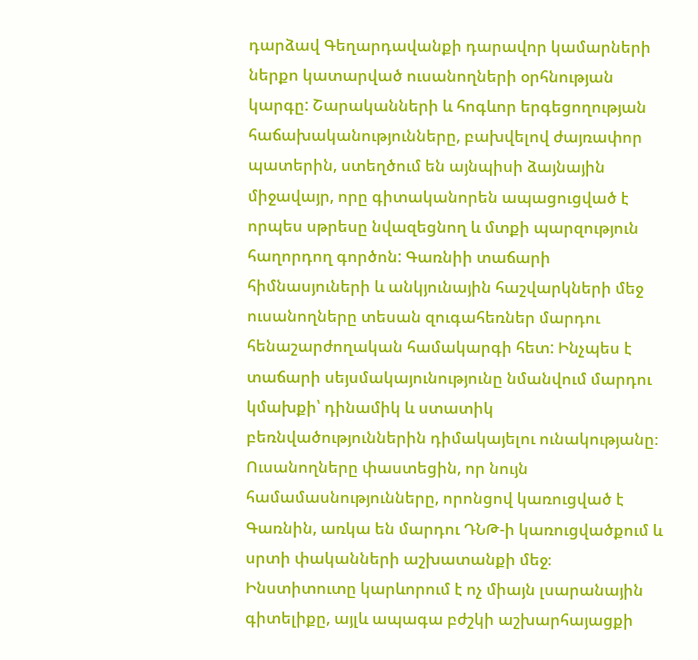դարձավ Գեղարդավանքի դարավոր կամարների ներքո կատարված ուսանողների օրհնության կարգը: Շարականների և հոգևոր երգեցողության հաճախականությունները, բախվելով ժայռափոր պատերին, ստեղծում են այնպիսի ձայնային միջավայր, որը գիտականորեն ապացուցված է որպես սթրեսը նվազեցնող և մտքի պարզություն հաղորդող գործոն: Գառնիի տաճարի հիմնասյուների և անկյունային հաշվարկների մեջ ուսանողները տեսան զուգահեռներ մարդու հենաշարժողական համակարգի հետ: Ինչպես է տաճարի սեյսմակայունությունը նմանվում մարդու կմախքի՝ դինամիկ և ստատիկ բեռնվածություններին դիմակայելու ունակությանը։ Ուսանողները փաստեցին, որ նույն համամասնությունները, որոնցով կառուցված է Գառնին, առկա են մարդու ԴՆԹ-ի կառուցվածքում և սրտի փականների աշխատանքի մեջ։
Ինստիտուտը կարևորում է ոչ միայն լսարանային գիտելիքը, այլև ապագա բժշկի աշխարհայացքի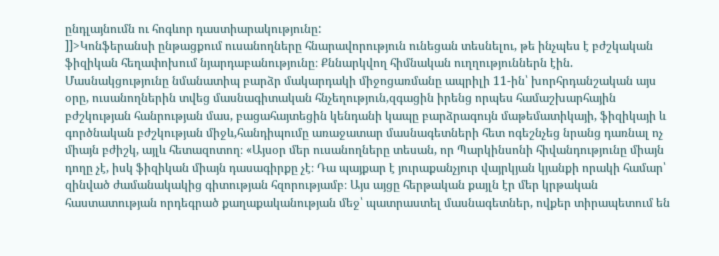ընդլայնումն ու հոգևոր դաստիարակությունը:
]]>Կոնֆերանսի ընթացքում ուսանողները հնարավորություն ունեցան տեսնելու, թե ինչպես է բժշկական ֆիզիկան հեղափոխում նյարդաբանությունը։ Քննարկվող հիմնական ուղղություններն էին.
Մասնակցությունը նմանատիպ բարձր մակարդակի միջոցառմանը ապրիլի 11-ին՝ խորհրդանշական այս օրը, ուսանողներին տվեց մասնագիտական հնչեղություն,զգացին իրենց որպես համաշխարհային բժշկության հանրության մաս, բացահայտեցին կենդանի կապը բարձրագույն մաթեմատիկայի, ֆիզիկայի և գործնական բժշկության միջև,հանդիպումը առաջատար մասնագետների հետ ոգեշնչեց նրանց դառնալ ոչ միայն բժիշկ, այլև հետազոտող։ «Այսօր մեր ուսանողները տեսան, որ Պարկինսոնի հիվանդությունը միայն դողը չէ, իսկ ֆիզիկան միայն դասագիրքը չէ։ Դա պայքար է յուրաքանչյուր վայրկյան կյանքի որակի համար՝ զինված ժամանակակից գիտության հզորությամբ։ Այս այցը հերթական քայլն էր մեր կրթական հաստատության որդեգրած քաղաքականության մեջ՝ պատրաստել մասնագետներ, ովքեր տիրապետում են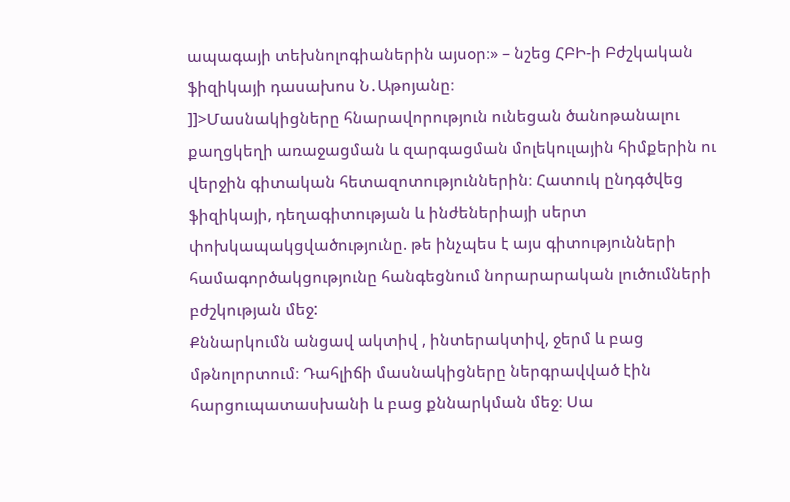ապագայի տեխնոլոգիաներին այսօր։» – նշեց ՀԲԻ-ի Բժշկական ֆիզիկայի դասախոս Ն․Աթոյանը։
]]>Մասնակիցները հնարավորություն ունեցան ծանոթանալու քաղցկեղի առաջացման և զարգացման մոլեկուլային հիմքերին ու վերջին գիտական հետազոտություններին։ Հատուկ ընդգծվեց ֆիզիկայի, դեղագիտության և ինժեներիայի սերտ փոխկապակցվածությունը. թե ինչպես է այս գիտությունների համագործակցությունը հանգեցնում նորարարական լուծումների բժշկության մեջ:
Քննարկումն անցավ ակտիվ , ինտերակտիվ, ջերմ և բաց մթնոլորտում։ Դահլիճի մասնակիցները ներգրավված էին հարցուպատասխանի և բաց քննարկման մեջ։ Սա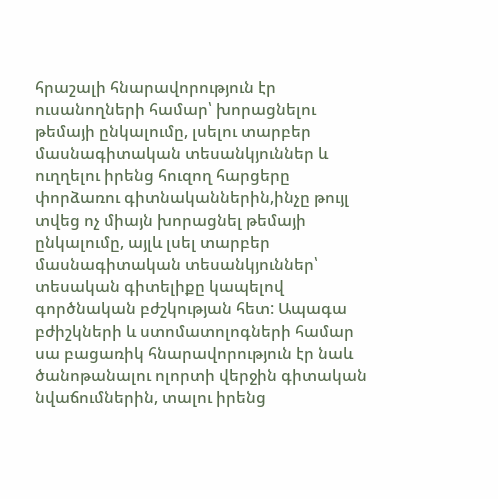հրաշալի հնարավորություն էր ուսանողների համար՝ խորացնելու թեմայի ընկալումը, լսելու տարբեր մասնագիտական տեսանկյուններ և ուղղելու իրենց հուզող հարցերը փորձառու գիտնականներին,ինչը թույլ տվեց ոչ միայն խորացնել թեմայի ընկալումը, այլև լսել տարբեր մասնագիտական տեսանկյուններ՝ տեսական գիտելիքը կապելով գործնական բժշկության հետ: Ապագա բժիշկների և ստոմատոլոգների համար սա բացառիկ հնարավորություն էր նաև ծանոթանալու ոլորտի վերջին գիտական նվաճումներին, տալու իրենց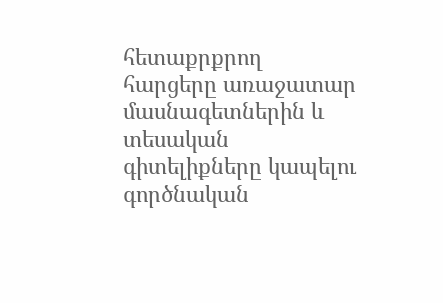հետաքրքրող հարցերը առաջատար մասնագետներին և տեսական գիտելիքները կապելու գործնական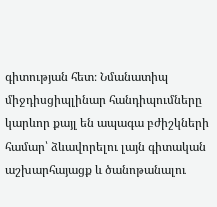գիտության հետ։ Նմանատիպ միջդիսցիպլինար հանդիպումները կարևոր քայլ են ապագա բժիշկների համար՝ ձևավորելու լայն գիտական աշխարհայացք և ծանոթանալու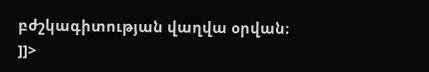բժշկագիտության վաղվա օրվան։
]]>